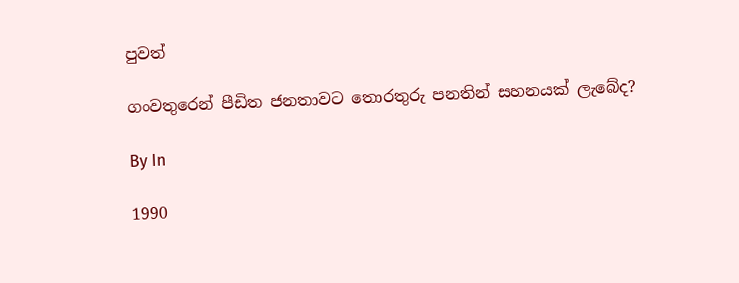පුවත්

ගංවතුරෙන් පීඩිත ජනතාවට තොරතුරු පනතින් සහනයක් ලැබේද?

By In

1990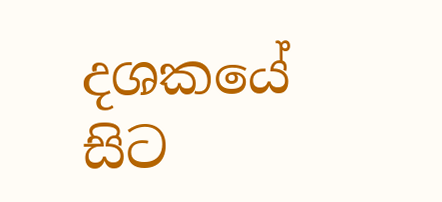දශකයේ සිට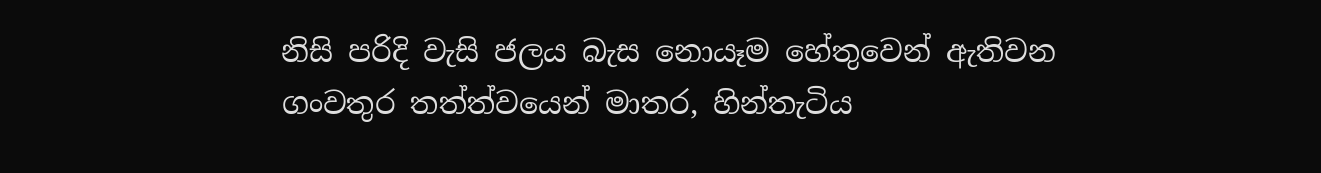නිසි පරිදි වැසි ජලය බැස නොයෑම හේතුවෙන් ඇතිවන ගංවතුර තත්ත්වයෙන් මාතර, හින්තැටිය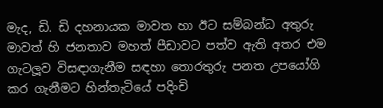මැද, ඩි. ඩි දහනායක මාවත හා ඊට සම්බන්ධ අතුරු මාවත් හි ජනතාව මහත් පීඩාවට පත්ව ඇති අතර එම ගැටලූ‍ව විසඳාගැනීම සඳහා තොරතුරු පනත උපයෝගි කර ගැනීමට හින්තැටියේ පදිංචි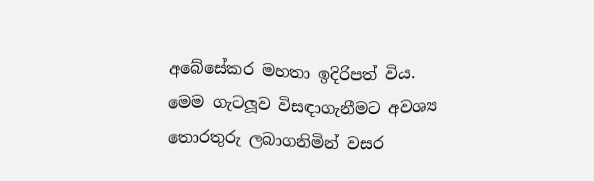අබේසේකර මහතා ඉදිරිපත් විය. මෙම ගැටලූ‍ව විසඳාගැනීමට අවශ්‍ය තොරතුරු ලබාගනිමින් වසර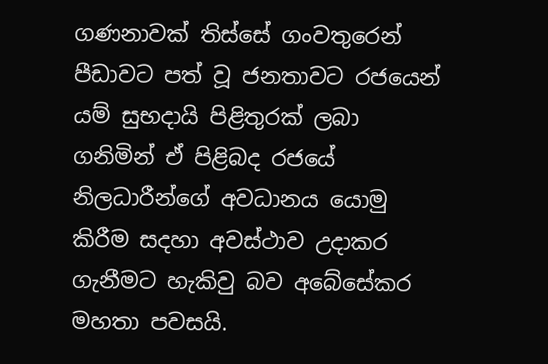ගණනාවක් තිස්සේ ගංවතුරෙන් පීඩාවට පත් වූ ජනතාවට රජයෙන් යම් සුභදායි පිළිතුරක් ලබා ගනිමින් ඒ පිළිබද රජයේ නිලධාරීන්ගේ අවධානය යොමු කිරීම සදහා අවස්ථාව උදාකර ගැනීමට හැකිවු බව අබේසේකර මහතා පවසයි.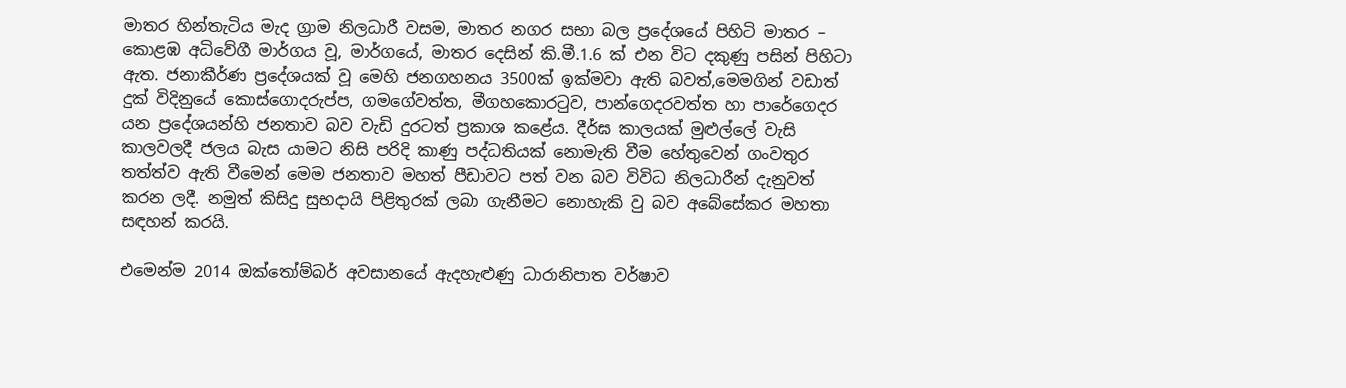මාතර හින්තැටිය මැද ග්‍රාම නිලධාරී වසම, මාතර නගර සභා බල ප්‍රදේශයේ පිහිටි මාතර – කොළඹ අධිවේගී මාර්ගය වූ, මාර්ගයේ, මාතර දෙසින් කි.මී.1.6 ක් එන විට දකුණු පසින් පිහිටා ඇත. ජනාකීර්ණ ප්‍රදේශයක් වූ මෙහි ජනගහනය 3500ක් ඉක්මවා ඇති බවත්,මෙමගින් වඩාත් දුක් විදිනුයේ කොස්ගොදරුප්ප, ගමගේවත්ත, මීගහකොරටුව, පාන්ගෙදරවත්ත හා පාරේගෙදර යන ප්‍රදේශයන්හි ජනතාව බව වැඩි දුරටත් ප්‍රකාශ කළේය. දීර්ඝ කාලයක් මුළුල්ලේ වැසි කාලවලදී ජලය බැස යාමට නිසි පරිදි කාණු පද්ධතියක් නොමැති වීම හේතුවෙන් ගංවතුර තත්ත්ව ඇති වීමෙන් මෙම ජනතාව මහත් පීඩාවට පත් වන බව විවිධ නිලධාරීන් දැනුවත් කරන ලදී. නමුත් කිසිදු සුභදායි පිළිතුරක් ලබා ගැනීමට නොහැකි වු බව අබේසේකර මහතා සඳහන් කරයි.

එමෙන්ම 2014 ඔක්තෝම්බර් අවසානයේ ඇදහැළුණු ධාරානිපාත වර්ෂාව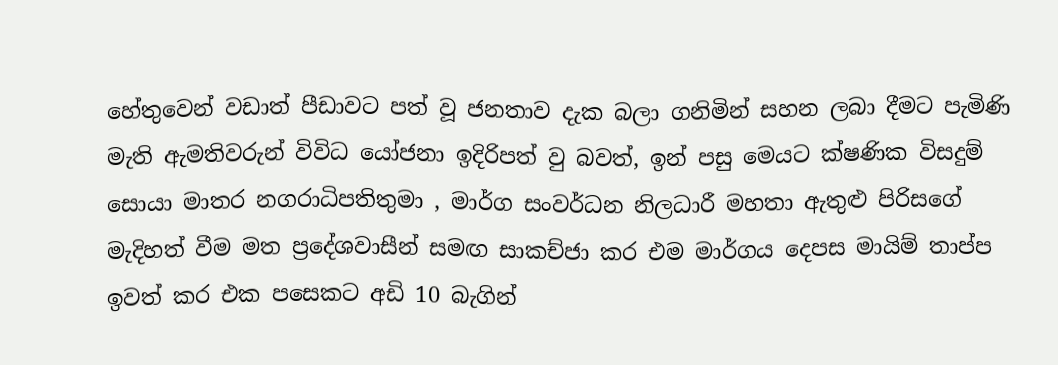හේතුවෙන් වඩාත් පීඩාවට පත් වූ ජනතාව දැක බලා ගනිමින් සහන ලබා දීමට පැමිණි මැති ඇමතිවරුන් විවිධ යෝජනා ඉදිරිපත් වු බවත්, ඉන් පසු මෙයට ක්ෂණික විසදුම් සොයා මාතර නගරාධිපතිතුමා , මාර්ග සංවර්ධන නිලධාරී මහතා ඇතුළු පිරිසගේ මැදිහත් වීම මත ප්‍රදේශවාසීන් සමඟ සාකච්ජා කර එම මාර්ගය දෙපස මායිම් තාප්ප ඉවත් කර එක පසෙකට අඩි 10 බැගින්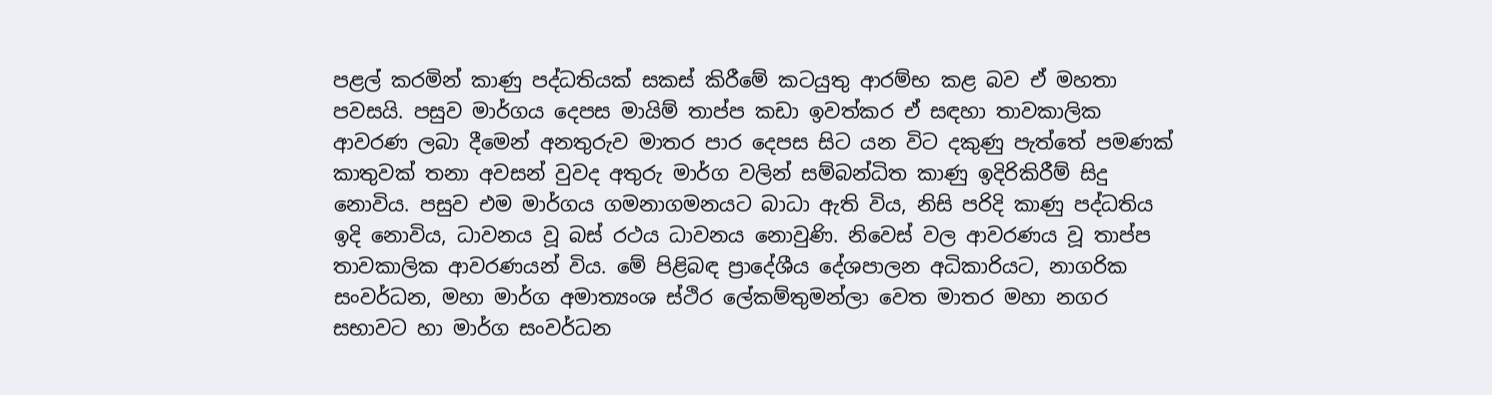පළල් කරමින් කාණු පද්ධතියක් සකස් කිරීමේ කටයුතු ආරම්භ කළ බව ඒ මහතා පවසයි. පසුව මාර්ගය දෙපස මායිම් තාප්ප කඩා ඉවත්කර ඒ සඳහා තාවකාලික ආවරණ ලබා දීමෙන් අනතුරුව මාතර පාර දෙපස සිට යන විට දකුණු පැත්තේ පමණක් කාතුවක් තනා අවසන් වුවද අතුරු මාර්ග වලින් සම්බන්ධිත කාණු ඉදිරිකිරීම් සිදු නොවිය. පසුව එම මාර්ගය ගමනාගමනයට බාධා ඇති විය, නිසි පරිදි කාණු පද්ධතිය ඉදි නොවිය, ධාවනය වූ බස් රථය ධාවනය නොවුණි. නිවෙස් වල ආවරණය වූ තාප්ප තාවකාලික ආවරණයන් විය. මේ පිළිබඳ ප්‍රාදේශීය දේශපාලන අධිකාරියට, නාගරික සංවර්ධන, මහා මාර්ග අමාත්‍යංශ ස්ථිර ලේකම්තුමන්ලා වෙත මාතර මහා නගර සභාවට හා මාර්ග සංවර්ධන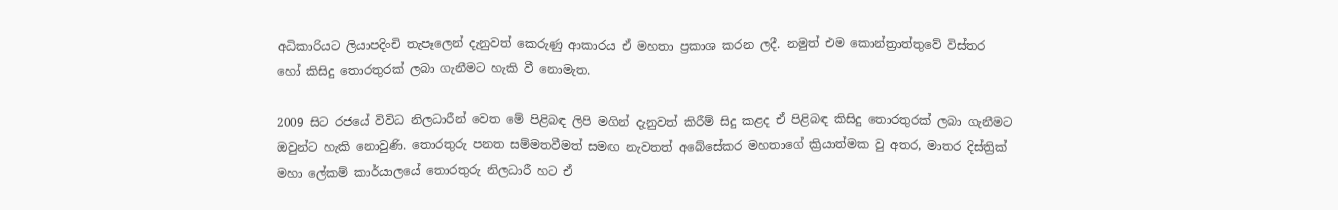අධිකාරියට ලියාපදිංචි තැපෑලෙන් දැනුවත් කෙරුණු ආකාරය ඒ මහතා ප්‍රකාශ කරන ලදී. නමුත් එම කොන්ත්‍රාත්තුවේ විස්තර හෝ කිසිදු තොරතුරක් ලබා ගැනීමට හැකි වී නොමැත.

2009 සිට රජයේ විවිධ නිලධාරීන් වෙත මේ පිළිබඳ ලිපි මගින් දැනුවත් කිරීම් සිදු කළද ඒ පිළිබඳ කිසිදු තොරතුරක් ලබා ගැනීමට ඔවුන්ට හැකි නොවුණි. තොරතුරු පනත සම්මතවීමත් සමඟ නැවතත් අබේසේකර මහතාගේ ක්‍රියාත්මක වු අතර, මාතර දිස්ත්‍රික් මහා ලේකම් කාර්යාලයේ තොරතුරු නිලධාරී හට ඒ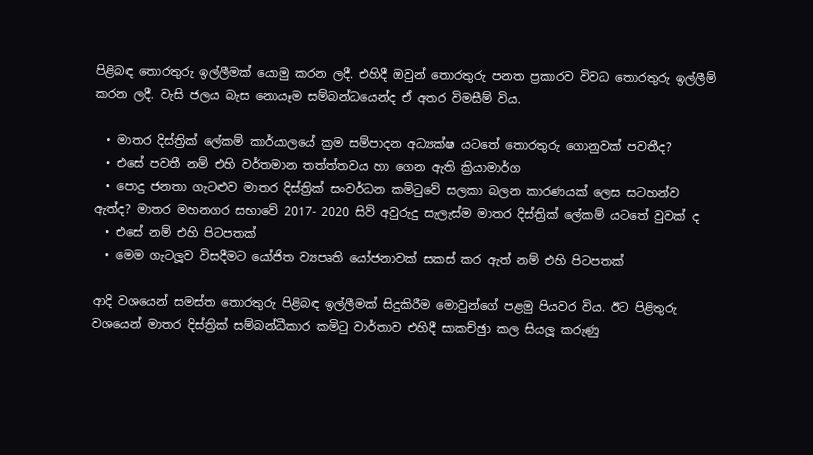පිළිබඳ තොරතුරු ඉල්ලීමක් යොමු කරන ලදී. එහිදී ඔවුන් තොරතුරු පනත ප්‍රකාරව විවධ තොරතුරු ඉල්ලීම් කරන ලදී. වැසි ජලය බැස නොයෑම සම්බන්ධයෙන්ද ඒ අතර විමසීම් විය.

  • මාතර දිස්ත්‍රික් ලේකම් කාර්යාලයේ ක්‍රම සම්පාදන අධ්‍යක්ෂ යටතේ තොරතුරු ගොනුවක් පවතීද?
  • එසේ පවතී නම් එහි වර්තමාන තත්ත්තවය හා ගෙන ඇති ක්‍රියාමාර්ග
  • පොදු ජනතා ගැටළුව මාතර දිස්ත්‍රික් සංවර්ධන කමිටුවේ සලකා බලන කාරණයක් ලෙස සටහන්ව ඇත්ද? මාතර මහනගර සභාවේ 2017- 2020 සිව් අවුරුදු සැලැස්ම මාතර දිස්ත්‍රික් ලේකම් යටතේ වුවක් ද
  • එසේ නම් එහි පිටපතක්
  • මෙම ගැටලූ‍ව විසදීමට යෝජිත ව්‍යපෘති යෝජනාවක් සකස් කර ඇත් නම් එහි පිටපතක්

ආදි වශයෙන් සමස්ත තොරතුරු පිළිබඳ ඉල්ලීමක් සිදුකිරීම මොවුන්ගේ පළමු පියවර විය. ඊට පිළිතුරු වශයෙන් මාතර දිස්ත්‍රික් සම්බන්ධීකාර කමිටු වාර්තාව එහිදී සාකච්ඡුා කල සියලූ‍ කරුණු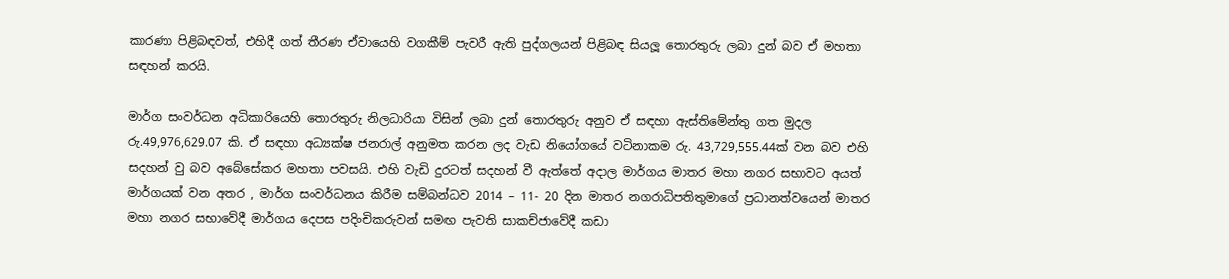කාරණා පිළිබඳවත්, එහිදී ගත් තීරණ ඒවායෙහි වගකීම් පැවරී ඇති පුද්ගලයන් පිළිබඳ සියලූ‍ තොරතුරු ලබා දුන් බව ඒ මහතා සඳහන් කරයි.

මාර්ග සංවර්ධන අධිකාරියෙහි තොරතුරු නිලධාරියා විසින් ලබා දුන් තොරතුරු අනුව ඒ සඳහා ඇස්තිමේන්තු ගත මුදල රු.49,976,629.07 කි. ඒ සඳහා අධ්‍යක්ෂ ජනරාල් අනුමත කරන ලද වැඩ නියෝගයේ වටිනාකම රු. 43,729,555.44ක් වන බව එහි සදහන් වු බව අබේසේකර මහතා පවසයි. එහි වැඩි දුරටත් සදහන් වී ඇත්තේ අදාල මාර්ගය මාතර මහා නගර සභාවට අයත් මාර්ගයක් වන අතර , මාර්ග සංවර්ධනය කිරීම සම්බන්ධව 2014 – 11- 20 දින මාතර නගරාධිපතිතුමාගේ ප්‍රධානත්වයෙන් මාතර මහා නගර සභාවේදී මාර්ගය දෙපස පදිංචිකරුවන් සමඟ පැවති සාකච්ජාවේදී කඩා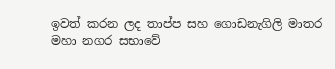ඉවත් කරන ලද තාප්ප සහ ගොඩනැගිලි මාතර මහා නගර සභාවේ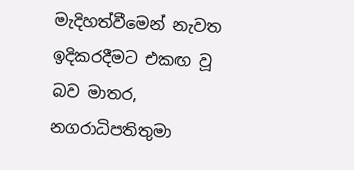මැදිහත්වීමෙන් නැවත ඉදිකරදීමට එකඟ වූ බව මාතර, නගරාධිපතිතුමා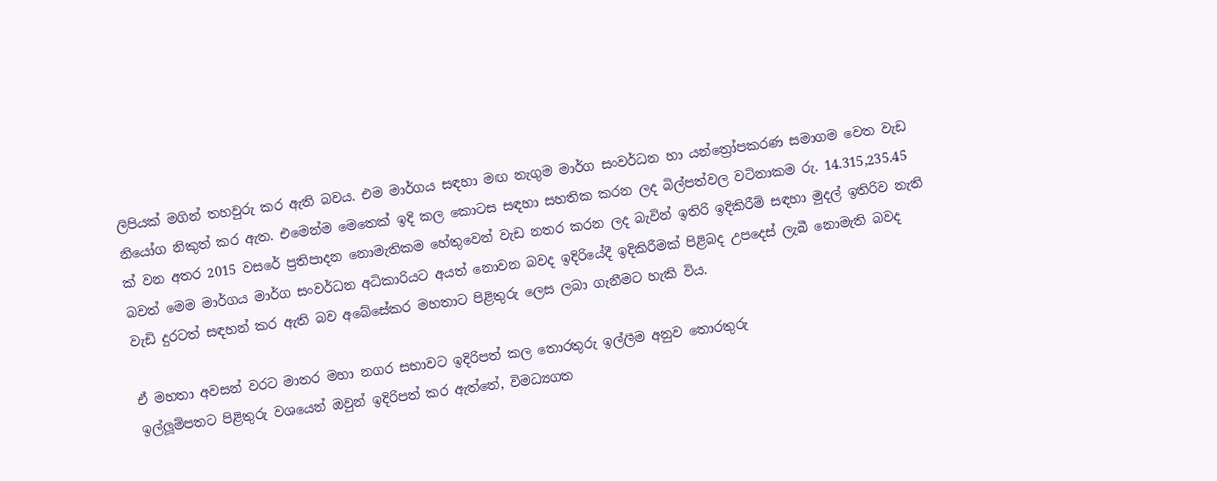ලිපියක් මගින් තහවුරු කර ඇති බවය. එම මාර්ගය සඳහා මඟ නැගුම මාර්ග සංවර්ධන හා යන්ත්‍රෝපකරණ සමාගම වෙත වැඩ නියෝග නිකුත් කර ඇත. එමෙන්ම මෙතෙක් ඉදි කල කොටස සඳහා සහතික කරන ලද බිල්පත්වල වටිනාකම රු. 14.315,235.45 ක් වන අතර 2015 වසරේ ප්‍රතිපාදන නොමැතිකම හේතුවෙන් වැඩ නතර කරන ලද බැවින් ඉතිරි ඉදිකිරීම් සඳහා මුදල් ඉතිරිව නැති බවත් මෙම මාර්ගය මාර්ග සංවර්ධන අධිකාරියට අයත් නොවන බවද ඉදිරියේදී ඉදිකිරීමක් පිළිබද උපදෙස් ලැබී නොමැති බවද වැඩි දුරටත් සඳහන් කර ඇති බව අබේසේකර මහතාට පිළිතුරු ලෙස ලබා ගැනීමට හැකි විය.

ඒ මහතා අවසන් වරට මාතර මහා නගර සභාවට ඉදිරිපත් කල තොරතුරු ඉල්ලීම අනුව තොරතුරු
ඉල්ලූ‍ම්පතට පිළිතුරු වශයෙන් ඔවුන් ඉදිරිපත් කර ඇත්තේ, විමධ්‍යගත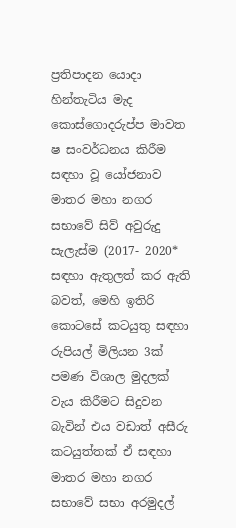ප්‍රතිපාදන යොදා හින්තැටිය මැද කොස්ගොදරුප්ප මාවත ෂ සංවර්ධනය කිරීම සඳහා වූ යෝජනාව මාතර මහා නගර සභාවේ සිව් අවුරුදු සැලැස්ම (2017- 2020* සඳහා ඇතුලත් කර ඇති බවත්, මෙහි ඉතිරි කොටසේ කටයුතු සඳහා රුපියල් මිලියන 3ක් පමණ විශාල මුදලක් වැය කිරීමට සිදුවන බැවින් එය වඩාත් අසීරු කටයුත්තක් ඒ සඳහා මාතර මහා නගර සභාවේ සභා අරමුදල්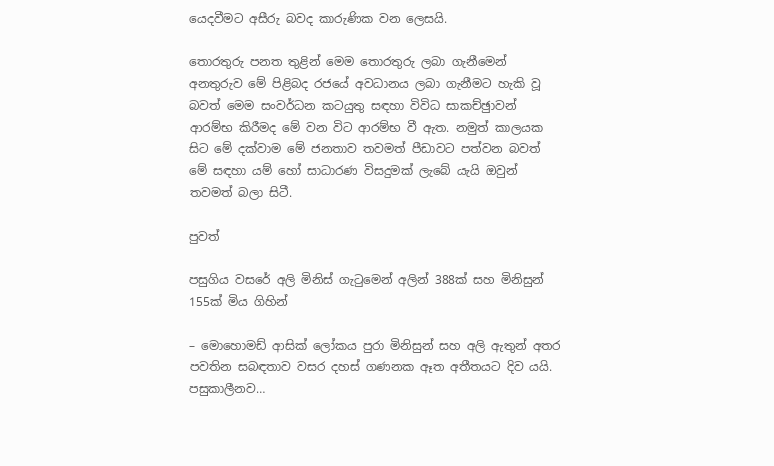යෙදවීමට අසීරු බවද කාරුණික වන ලෙසයි.

තොරතුරු පනත තුළින් මෙම තොරතුරු ලබා ගැනීමෙන් අනතුරුව මේ පිළිබද රජයේ අවධානය ලබා ගැනීමට හැකි වූ බවත් මෙම සංවර්ධන කටයුතු සඳහා විවිධ සාකච්ඡුාවන් ආරම්භ කිරීමද මේ වන විට ආරම්භ වී ඇත. නමුත් කාලයක සිට මේ දක්වාම මේ ජනතාව තවමත් පීඩාවට පත්වන බවත් මේ සඳහා යම් හෝ සාධාරණ විසදුමක් ලැබේ යැයි ඔවුන් තවමත් බලා සිටී.

පුවත්

පසුගිය වසරේ අලි මිනිස් ගැටුමෙන් අලින් 388ක් සහ මිනිසුන් 155ක් මිය ගිහින්

– මොහොමඩ් ආසික් ලෝකය පුරා මිනිසුන් සහ අලි ඇතුන් අතර පවතින සබඳතාව වසර දහස් ගණනක ඈත අතීතයට දිව යයි. පසුකාලීනව…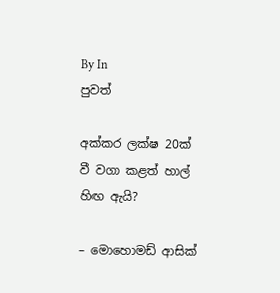By In
පුවත්

අක්කර ලක්ෂ 20ක් වී වගා කළත් හාල් හිඟ ඇයි?

– මොහොමඩ් ආසික්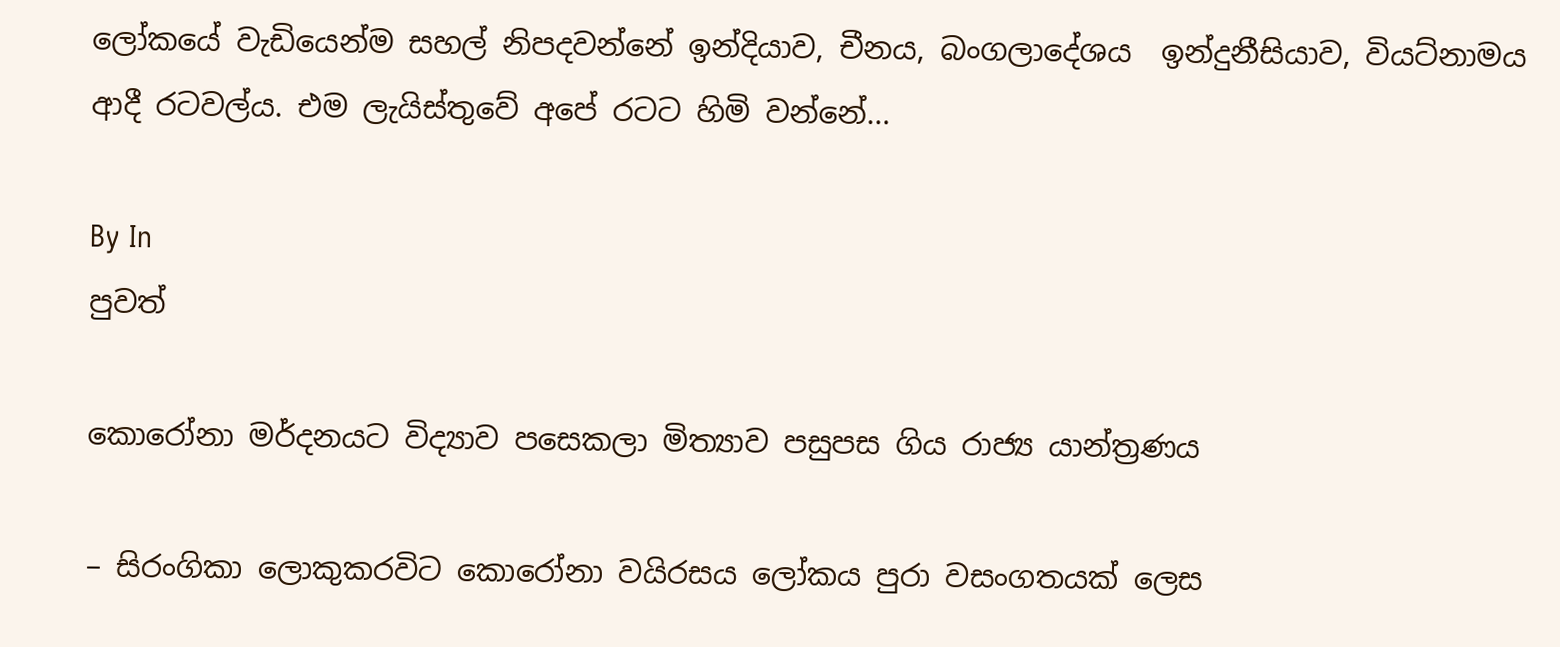ලෝකයේ වැඩියෙන්ම සහල් නිපදවන්නේ ඉන්දියාව, චීනය, බංගලාදේශය  ඉන්දුනීසියාව, වියට්නාමය ආදී රටවල්ය. එම ලැයිස්තුවේ අපේ රටට හිමි වන්නේ…

By In
පුවත්

කොරෝනා මර්දනයට විද්‍යාව පසෙකලා මිත්‍යාව පසුපස ගිය රාජ්‍ය යාන්ත්‍රණය

– සිරංගිකා ලොකුකරවිට කොරෝනා වයිරසය ලෝකය පුරා වසංගතයක් ලෙස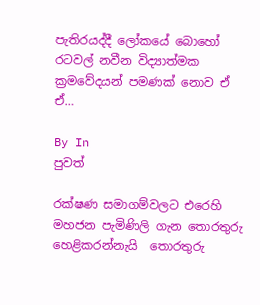පැතිරයද්දී ලෝකයේ බොහෝ රටවල් නවීන විද්‍යාත්මක ක්‍රමවේදයන් පමණක් නොව ඒ ඒ…

By In
පුවත්

රක්ෂණ සමාගම්වලට එරෙහි මහජන පැමිණිලි ගැන තොරතුරු හෙළිකරන්නැයි  තොරතුරු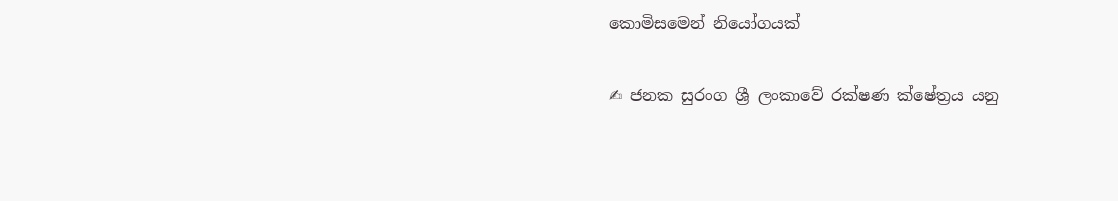කොමිසමෙන් නියෝගයක්

✍ ජනක සුරංග ශ්‍රී ලංකාවේ රක්ෂණ ක්ෂේත්‍රය යනු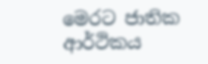මෙරට ජාතික ආර්ථිකය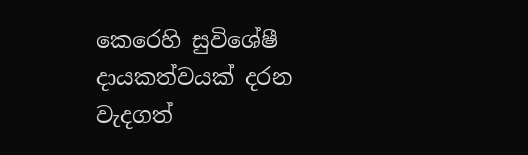කෙරෙහි සුවිශේෂී දායකත්වයක් දරන වැදගත්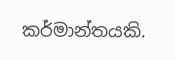කර්මාන්තයකි.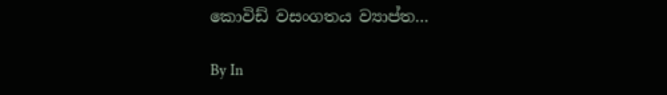කොවිඩ් වසංගතය ව්‍යාප්ත…

By In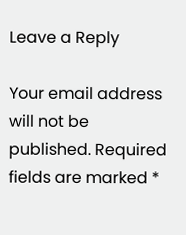Leave a Reply

Your email address will not be published. Required fields are marked *